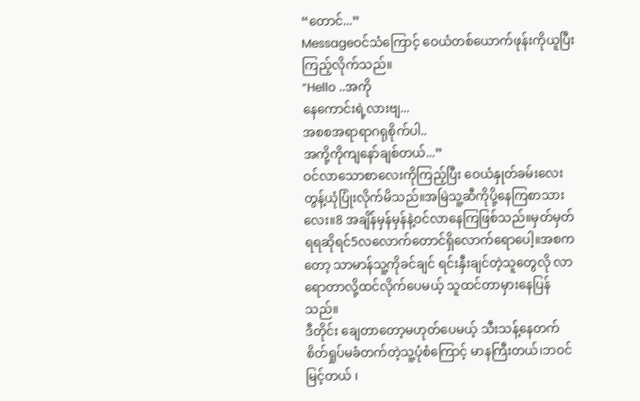“တောင်...”
Messageဝင်သံကြောင့် ဝေယံတစ်ယောက်ဖုန်းကိုယူပြီး ကြည့်လိုက်သည်။
“Hello ..အကို
နေကောင်းရဲ့လားဗျ...
အစစအရာရာဂရုစိုက်ပါ..
အကို့ကိုကျနော်ချစ်တယ်...”
ဝင်လာသောစာလေးကိုကြည့်ပြီး ဝေယံနှုတ်ခမ်းလေးတွန့်ယုံပြုံးလိုက်မိသည်။အမြဲသူ့ဆီကိုပို့နေကြစာသားလေး။8 အချိန်မှန်မှန်နဲ့ဝင်လာနေကြဖြစ်သည်။မှတ်မှတ်ရရဆိုရင်5လလောက်တောင်ရှိလောက်ရောပေါ့။အစကတော့ သာမာန်သူ့ကိုခင်ချင် ရင်းနှီးချင်တဲ့သူတွေလို လာရောတာလို့ထင်လိုက်ပေမယ့် သူထင်တာမှားနေပြန်သည်။
ဒီတိုင်း ချေတာတော့မဟုတ်ပေမယ့် သီးသန့်နေတက် စိတ်ရှုပ်မခံတက်တဲ့သူ့ပုံစံကြောင့် မာနကြီးတယ်၊ဘဝင်မြင့်တယ် ၊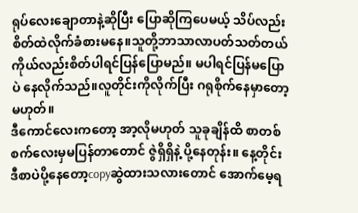ရုပ်လေးချောတာနဲ့ဆိုပြီး ပြောဆိုကြပေမယ့် သိပ်လည်းစိတ်ထဲလိုက်ခံစားမနေ။သူတို့ဘာသာလာပတ်သတ်တယ် ကိုယ်လည်းစိတ်ပါရင်ပြန်ပြောမည်။ မပါရင်ပြန်မပြောပဲ နေလိုက်သည်။လူတိုင်းကိုလိုက်ပြီး ဂရုစိုက်နေမှာတော့မဟုတ်။
ဒီကောင်လေးကတော့ အာ့လိုမဟုတ် သူခုချိန်ထိ စာတစ်စက်လေးမှမပြန်တာတောင် ဇွဲရှိရှိနဲ့ ပို့နေတုန်း။ နေ့တိုင်း ဒီစာပဲပို့နေတော့copyဆွဲထားသလားတောင် အောက်မေ့ရ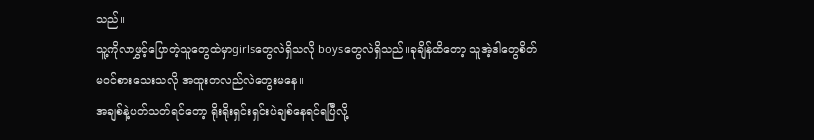သည်။
သူ့ကိုလာဖွှင့်ပြောတဲ့သူတွေထဲမှာgirlsတွေလဲရှိသလို boysတွေလဲရှိသည်။ခုချိန်ထိတော့ သူအဲ့ဒါတွေစိတ်မဝင်စားသေးသလို အထူးတလည်လဲတွေးမနေ။
အချစ်နဲ့ပတ်သတ်ရင်တော့ ရိုးရိုးရှင်းရှင်းပဲချစ်နေရင်ရပြီလို့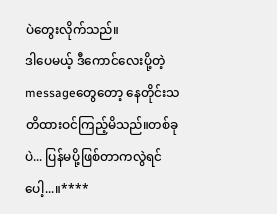ပဲတွေးလိုက်သည်။
ဒါပေမယ့် ဒီကောင်လေးပို့တဲ့messageတွေတော့ နေတိုင်းသတိထားဝင်ကြည့်မိသည်။တစ်ခုပဲ... ပြန်မပို့ဖြစ်တာကလွဲရင်ပေါ့...။****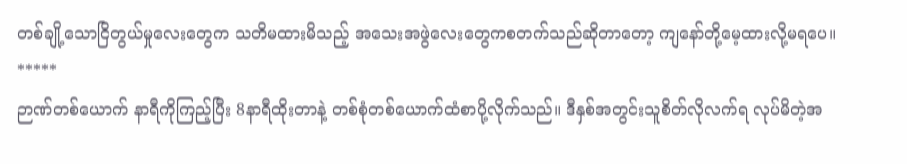တစ်ချို့သောငြိတွယ်မှုလေးတွေက သတိမထားမိသည့် အသေးအဖွဲလေးတွေကစတက်သည်ဆိုတာတော့ ကျနော်တို့မေ့ထားလို့မရပေ။
*****
ဉာဏ်တစ်ယောက် နာရီကိုကြည့်ပြီး 8နာရီထိုးတာနဲ့ တစ်စုံတစ်ယောက်ထံစာပို့လိုက်သည်။ ဒီနှစ်အတွင်းသူစိတ်လိုလက်ရ လုပ်မိတဲ့အ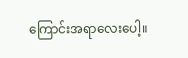ကြောင်းအရာလေးပေါ့။